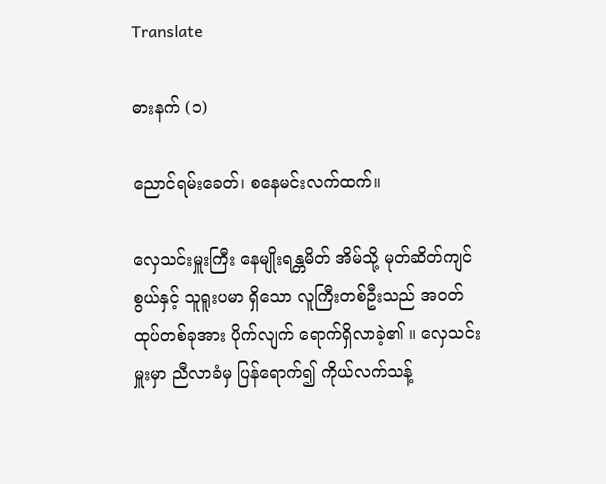Translate

ဓားနက် (၁)

ညောင်ရမ်းခေတ်၊ စနေမင်းလက်ထက်။

လှေသင်းမှူးကြီး နေမျိုးရန္တမိတ် အိမ်သို့ မုတ်ဆိတ်ကျင်စွယ်နှင့် သူရူးပမာ ရှိသော လူကြီးတစ်ဦးသည် အဝတ်ထုပ်တစ်ခုအား ပိုက်လျက် ရောက်ရှိလာခဲ့၏ ။ လှေသင်းမှူးမှာ ညီလာခံမှ ပြန်ရောက်၍ ကိုယ်လက်သန့်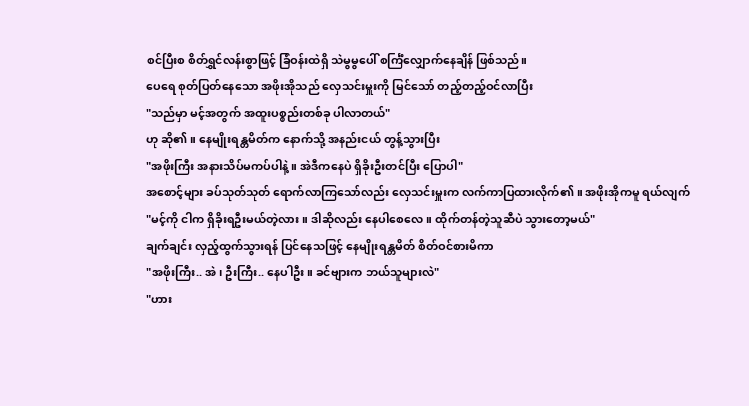စင်ပြီးစ စိတ်ရွှင်လန်းစွာဖြင့် ခြံဝန်းထဲရှိ သဲမွမွပေါ် စင်္ကြံလျှောက်နေချိန် ဖြစ်သည်။
ပေရေ စုတ်ပြတ်နေသော အဖိုးအိုသည် လှေသင်းမှူးကို မြင်သော် တည့်တည့်ဝင်လာပြီး
"သည်မှာ မင့်အတွက် အထူးပစ္စည်းတစ်ခု ပါလာတယ်"
ဟု ဆို၏ ။ နေမျိုးရန္တမိတ်က နောက်သို့ အနည်းငယ် တွန့်သွားပြီး
"အဖိုးကြီး အနားသိပ်မကပ်ပါနဲ့။ အဲဒီကနေပဲ ရှိခိုးဦးတင်ပြီး ပြောပါ"
အစောင့်များ ခပ်သုတ်သုတ် ရောက်လာကြသော်လည်း လှေသင်းမှူးက လက်ကာပြထားလိုက်၏ ။ အဖိုးအိုကမူ ရယ်လျက်
"မင့်ကို ငါက ရှိခိုးရဦးမယ်တဲ့လား။ ဒါဆိုလည်း နေပါစေလေ။ ထိုက်တန်တဲ့သူဆီပဲ သွားတော့မယ်"
ချက်ချင်း လှည့်ထွက်သွားရန် ပြင်နေသဖြင့် နေမျိုးရန္တမိတ် စိတ်ဝင်စားမိကာ
"အဖိုးကြီး.. အဲ၊ ဦးကြီး.. နေပါဦး။ ခင်ဗျားက ဘယ်သူများလဲ"
"ဟား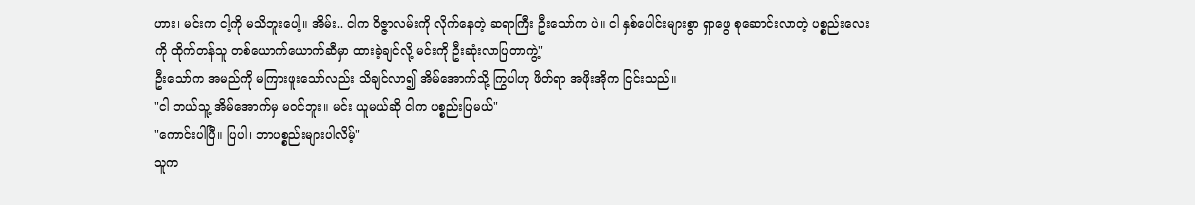ဟား၊ မင်းက ငါ့ကို မသိဘူးပေါ့။ အိမ်း.. ငါက ဝိဇ္ဇာလမ်းကို လိုက်နေတဲ့ ဆရာကြီး ဦးသော်က ပဲ။ ငါ နှစ်ပေါင်းများစွာ ရှာဖွေ စုဆောင်းလာတဲ့ ပစ္စည်းလေးကို ထိုက်တန်သူ တစ်ယောက်ယောက်ဆီမှာ ထားခဲ့ချင်လို့ မင်းကို ဦးဆုံးလာပြတာကွဲ့"
ဦးသော်က အမည်ကို မကြားဖူးသော်လည်း သိချင်လာ၍ အိမ်အောက်သို့ ကြွပါဟု ဖိတ်ရာ အဖိုးအိုက ငြင်းသည်။
"ငါ ဘယ်သူ့ အိမ်အောက်မှ မဝင်ဘူး။ မင်း ယူမယ်ဆို ငါက ပစ္စည်းပြမယ်"
"ကောင်းပါပြီ။ ပြပါ၊ ဘာပစ္စည်းများပါလိမ့်"
သူက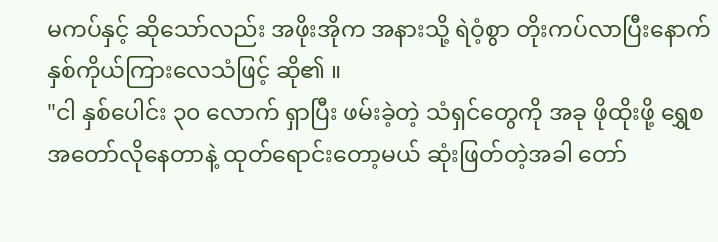မကပ်နှင့် ဆိုသော်လည်း အဖိုးအိုက အနားသို့ ရဲဝံ့စွာ တိုးကပ်လာပြီးနောက် နှစ်ကိုယ်ကြားလေသံဖြင့် ဆို၏ ။
"ငါ နှစ်ပေါင်း ၃၀ လောက် ရှာပြီး ဖမ်းခဲ့တဲ့ သံရှင်တွေကို အခု ဖိုထိုးဖို့ ရွှေစအတော်လိုနေတာနဲ့ ထုတ်ရောင်းတော့မယ် ဆုံးဖြတ်တဲ့အခါ တော်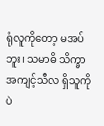ရုံလူကိုတော့ မအပ်ဘူး၊ သမာဓိ သိက္ခာ အကျင့်သီလ ရှိသူကိုပဲ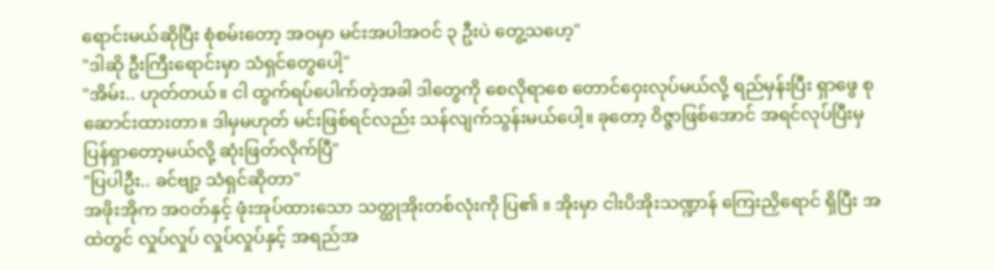ရောင်းမယ်ဆိုပြီး စုံစမ်းတော့ အဝမှာ မင်းအပါအဝင် ၃ ဦးပဲ တွေ့သဟေ့"
"ဒါဆို ဦးကြီးရောင်းမှာ သံရှင်တွေပေါ့"
"အိမ်း.. ဟုတ်တယ်။ ငါ ထွက်ရပ်ပေါက်တဲ့အခါ ဒါတွေကို စေလိုရာစေ တောင်ဝှေးလုပ်မယ်လို့ ရည်မှန်းပြီး ရှာဖွေ စုဆောင်းထားတာ။ ဒါမှမဟုတ် မင်းဖြစ်ရင်လည်း သန်လျက်သွန်းမယ်ပေါ့။ ခုတော့ ဝိဇ္ဇာဖြစ်အောင် အရင်လုပ်ပြီးမှ ပြန်ရှာတော့မယ်လို့ ဆုံးဖြတ်လိုက်ပြီ"
"ပြပါဦး.. ခင်ဗျာ့ သံရှင်ဆိုတာ"
အဖိုးအိုက အဝတ်နှင့် ဖုံးအုပ်ထားသော သတ္ထုအိုးတစ်လုံးကို ပြ၏ ။ အိုးမှာ ငါးပိအိုးသဏ္ဍာန် ကြေးညှိရောင် ရှိပြီး အထဲတွင် လှုပ်လှုပ် လှုပ်လှုပ်နှင့် အရည်အ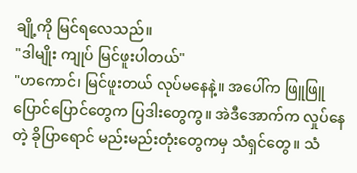ချို့ကို မြင်ရလေသည်။
"ဒါမျိုး ကျုပ် မြင်ဖူးပါတယ်"
"ဟကောင်၊ မြင်ဖူးတယ် လုပ်မနေနဲ့။ အပေါ်က ဖြူဖြူပြောင်ပြောင်တွေက ပြဒါးတွေကွ။ အဲဒီအောက်က လှုပ်နေတဲ့ ခိုပြာရောင် မည်းမည်းတုံးတွေကမှ သံရှင်တွေ။ သံ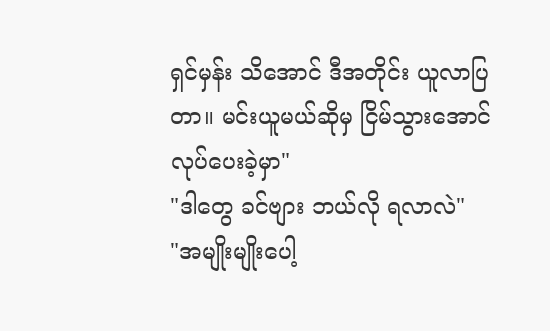ရှင်မှန်း သိအောင် ဒီအတိုင်း ယူလာပြတာ။ မင်းယူမယ်ဆိုမှ ငြိမ်သွားအောင် လုပ်ပေးခဲ့မှာ"
"ဒါတွေ ခင်ဗျား ဘယ်လို ရလာလဲ"
"အမျိုးမျိုးပေါ့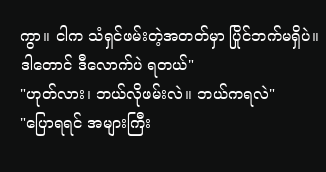ကွာ။ ငါက သံရှင်ဖမ်းတဲ့အတတ်မှာ ပြိုင်ဘက်မရှိပဲ။ ဒါတောင် ဒီလောက်ပဲ ရတယ်"
"ဟုတ်လား၊ ဘယ်လိုဖမ်းလဲ။ ဘယ်ကရလဲ"
"ပြောရရင် အများကြီး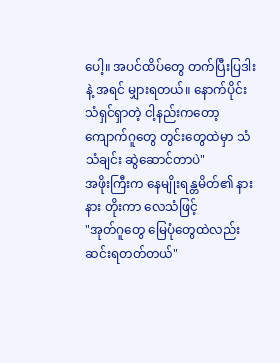ပေါ့။ အပင်ထိပ်တွေ တက်ပြီးပြဒါးနဲ့ အရင် မျှားရတယ်။ နောက်ပိုင်း သံရှင်ရှာတဲ့ ငါ့နည်းကတော့ ကျောက်ဂူတွေ တွင်းတွေထဲမှာ သံ သံချင်း ဆွဲဆောင်တာပဲ"
အဖိုးကြီးက နေမျိုးရန္တမိတ်၏ နားနား တိုးကာ လေသံဖြင့်
"အုတ်ဂူတွေ မြေပုံတွေထဲလည်း ဆင်းရတတ်တယ်"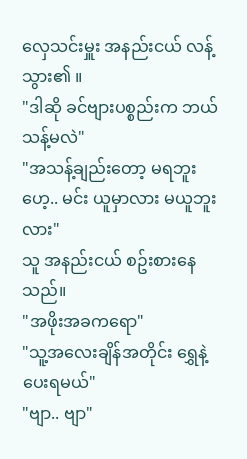လှေသင်းမှူး အနည်းငယ် လန့်သွား၏ ။
"ဒါဆို ခင်ဗျားပစ္စည်းက ဘယ်သန့်မလဲ"
"အသန့်ချည်းတော့ မရဘူး ဟေ့.. မင်း ယူမှာလား မယူဘူးလား"
သူ အနည်းငယ် စဥ်းစားနေသည်။
"အဖိုးအခကရော"
"သူ့အလေးချိန်အတိုင်း ရွှေနဲ့ ပေးရမယ်"
"ဗျာ.. ဗျာ"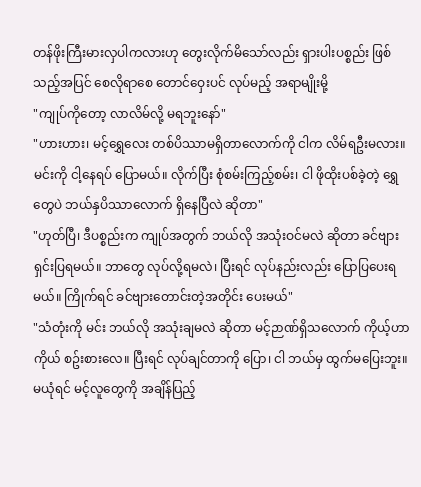တန်ဖိုးကြီးမားလှပါကလားဟု တွေးလိုက်မိသော်လည်း ရှားပါးပစ္စည်း ဖြစ်သည့်အပြင် စေလိုရာစေ တောင်ဝှေးပင် လုပ်မည့် အရာမျိုးမို့
"ကျုပ်ကိုတော့ လာလိမ်လို့ မရဘူးနော်"
"ဟားဟား၊ မင့်ရွှေလေး တစ်ပိဿာမရှိတာလောက်ကို ငါက လိမ်ရဦးမလား။ မင်းကို ငါ့နေရပ် ပြောမယ်။ လိုက်ပြီး စုံစမ်းကြည့်စမ်း၊ ငါ ဖိုထိုးပစ်ခဲ့တဲ့ ရွှေတွေပဲ ဘယ်နှပိဿာလောက် ရှိနေပြီလဲ ဆိုတာ"
"ဟုတ်ပြီ၊ ဒီပစ္စည်းက ကျုပ်အတွက် ဘယ်လို အသုံးဝင်မလဲ ဆိုတာ ခင်ဗျား ရှင်းပြရမယ်။ ဘာတွေ လုပ်လို့ရမလဲ၊ ပြီးရင် လုပ်နည်းလည်း ပြောပြပေးရမယ်။ ကြိုက်ရင် ခင်ဗျားတောင်းတဲ့အတိုင်း ပေးမယ်"
"သံတုံးကို မင်း ဘယ်လို အသုံးချမလဲ ဆိုတာ မင့်ဉာဏ်ရှိသလောက် ကိုယ့်ဟာကိုယ် စဥ်းစားလေ။ ပြီးရင် လုပ်ချင်တာကို ပြော၊ ငါ ဘယ်မှ ထွက်မပြေးဘူး။ မယုံရင် မင့်လူတွေကို အချိန်ပြည့်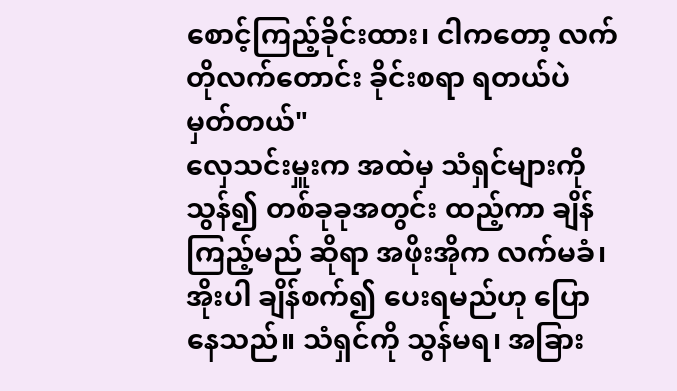စောင့်ကြည့်ခိုင်းထား၊ ငါကတော့ လက်တိုလက်တောင်း ခိုင်းစရာ ရတယ်ပဲ မှတ်တယ်"
လှေသင်းမှူးက အထဲမှ သံရှင်များကို သွန်၍ တစ်ခုခုအတွင်း ထည့်ကာ ချိန်ကြည့်မည် ဆိုရာ အဖိုးအိုက လက်မခံ၊ အိုးပါ ချိန်စက်၍ ပေးရမည်ဟု ပြောနေသည်။ သံရှင်ကို သွန်မရ၊ အခြား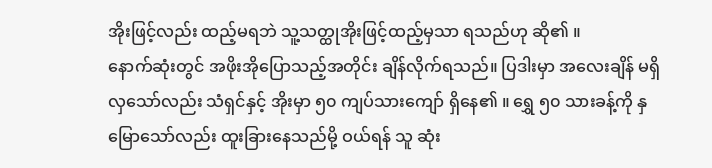အိုးဖြင့်လည်း ထည့်မရဘဲ သူ့သတ္ထုအိုးဖြင့်ထည့်မှသာ ရသည်ဟု ဆို၏ ။
နောက်ဆုံးတွင် အဖိုးအိုပြောသည့်အတိုင်း ချိန်လိုက်ရသည်။ ပြဒါးမှာ အလေးချိန် မရှိလှသော်လည်း သံရှင်နှင့် အိုးမှာ ၅၀ ကျပ်သားကျော် ရှိနေ၏ ။ ရွှေ ၅၀ သားခန့်ကို နှမြောသော်လည်း ထူးခြားနေသည်မို့ ဝယ်ရန် သူ ဆုံး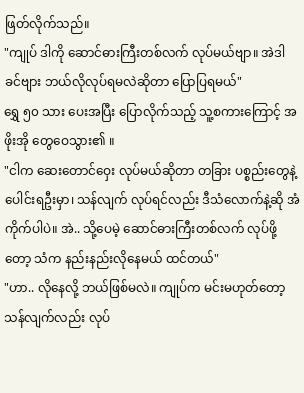ဖြတ်လိုက်သည်။
"ကျုပ် ဒါကို ဆောင်ဓားကြီးတစ်လက် လုပ်မယ်ဗျာ။ အဲဒါ ခင်ဗျား ဘယ်လိုလုပ်ရမလဲဆိုတာ ပြောပြရမယ်"
ရွှေ ၅၀ သား ပေးအပြီး ပြောလိုက်သည့် သူ့စကားကြောင့် အဖိုးအို တွေဝေသွား၏ ။
"ငါက ဆေးတောင်ဝှေး လုပ်မယ်ဆိုတာ တခြား ပစ္စည်းတွေနဲ့ ပေါင်းရဦးမှာ၊ သန်လျက် လုပ်ရင်လည်း ဒီသံလောက်နဲ့ဆို အံကိုက်ပါပဲ။ အဲ.. သို့ပေမဲ့ ဆောင်ဓားကြီးတစ်လက် လုပ်ဖို့တော့ သံက နည်းနည်းလိုနေမယ် ထင်တယ်"
"ဟာ.. လိုနေလို့ ဘယ်ဖြစ်မလဲ။ ကျုပ်က မင်းမဟုတ်တော့ သန်လျက်လည်း လုပ်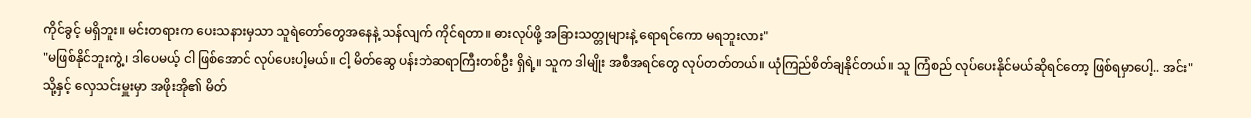ကိုင်ခွင့် မရှိဘူး။ မင်းတရားက ပေးသနားမှသာ သူရဲတော်တွေအနေနဲ့ သန်လျက် ကိုင်ရတာ။ ဓားလုပ်ဖို့ အခြားသတ္တုများနဲ့ ရောရင်ကော မရဘူးလား"
"မဖြစ်နိုင်ဘူးကွဲ့၊ ဒါပေမယ့် ငါ ဖြစ်အောင် လုပ်ပေးပါ့မယ်။ ငါ့ မိတ်ဆွေ ပန်းဘဲဆရာကြီးတစ်ဦး ရှိရဲ့။ သူက ဒါမျိုး အစီအရင်တွေ လုပ်တတ်တယ်။ ယုံကြည်စိတ်ချနိုင်တယ်။ သူ ကြံစည် လုပ်ပေးနိုင်မယ်ဆိုရင်တော့ ဖြစ်ရမှာပေါ့.. အင်း"
သို့နှင့် လှေသင်းမှူးမှာ အဖိုးအို၏ မိတ်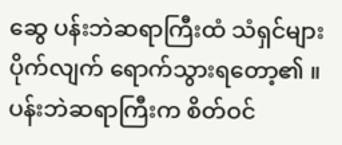ဆွေ ပန်းဘဲဆရာကြီးထံ သံရှင်များ ပိုက်လျက် ရောက်သွားရတော့၏ ။ ပန်းဘဲဆရာကြီးက စိတ်ဝင်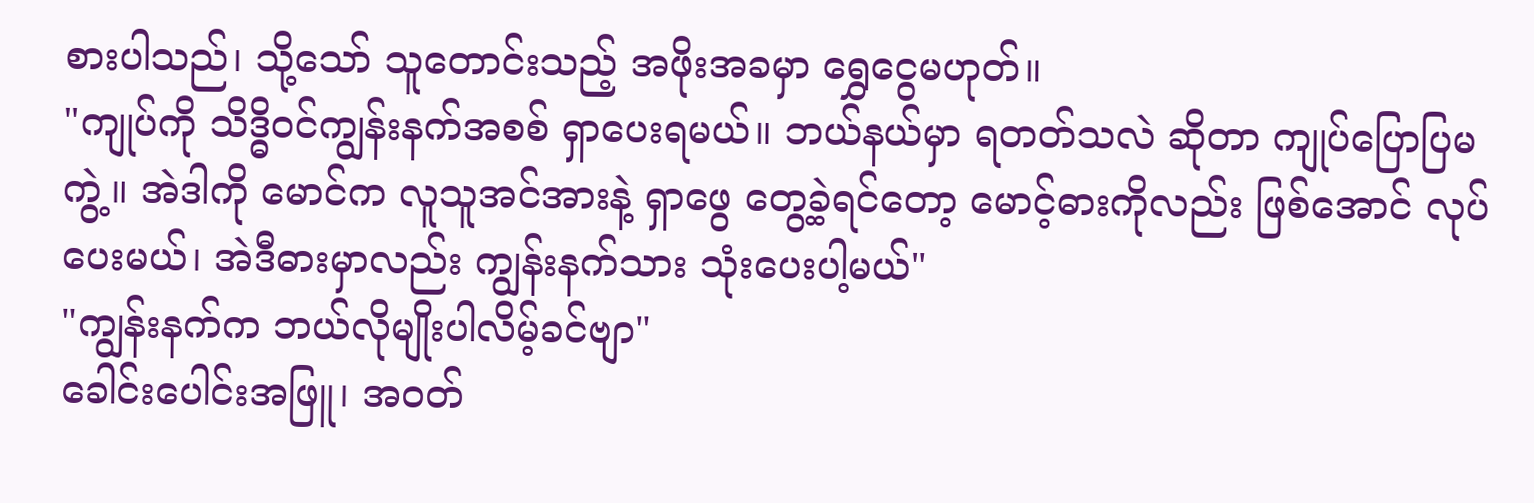စားပါသည်၊ သို့သော် သူတောင်းသည့် အဖိုးအခမှာ ရွှေငွေမဟုတ်။
"ကျုပ်ကို သိဒ္ဓိဝင်ကျွန်းနက်အစစ် ရှာပေးရမယ်။ ဘယ်နယ်မှာ ရတတ်သလဲ ဆိုတာ ကျုပ်ပြောပြမကွဲ့။ အဲဒါကို မောင်က လူသူအင်အားနဲ့ ရှာဖွေ တွေ့ခဲ့ရင်တော့ မောင့်ဓားကိုလည်း ဖြစ်အောင် လုပ်ပေးမယ်၊ အဲဒီဓားမှာလည်း ကျွန်းနက်သား သုံးပေးပါ့မယ်"
"ကျွန်းနက်က ဘယ်လိုမျိုးပါလိမ့်ခင်ဗျာ"
ခေါင်းပေါင်းအဖြူ၊ အဝတ်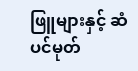ဖြူများနှင့် ဆံပင်မုတ်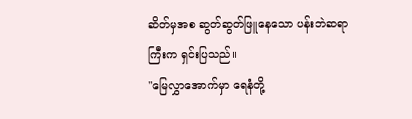ဆိတ်မှအစ ဆွတ်ဆွတ်ဖြူနေသော ပန်းဘဲဆရာကြီးက ရှင်းပြသည်။
"မြေလွှာအောက်မှာ ရေနံတို့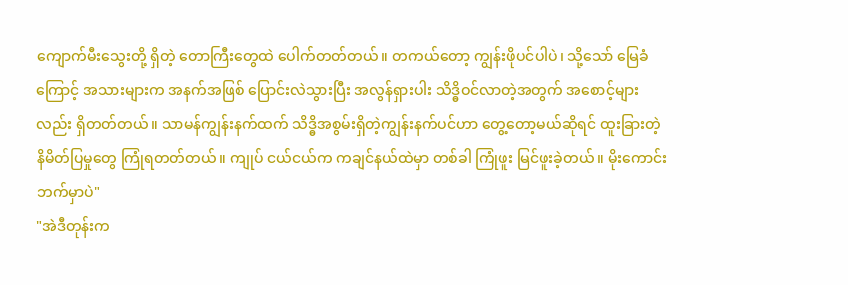ကျောက်မီးသွေးတို့ ရှိတဲ့ တောကြီးတွေထဲ ပေါက်တတ်တယ်။ တကယ်တော့ ကျွန်းဖိုပင်ပါပဲ၊ သို့သော် မြေခံကြောင့် အသားများက အနက်အဖြစ် ပြောင်းလဲသွားပြီး အလွန်ရှားပါး သိဒ္ဓိဝင်လာတဲ့အတွက် အစောင့်များလည်း ရှိတတ်တယ်။ သာမန်ကျွန်းနက်ထက် သိဒ္ဓိအစွမ်းရှိတဲ့ကျွန်းနက်ပင်ဟာ တွေ့တော့မယ်ဆိုရင် ထူးခြားတဲ့ နိမိတ်ပြမှုတွေ ကြုံရတတ်တယ်။ ကျုပ် ငယ်ငယ်က ကချင်နယ်ထဲမှာ တစ်ခါ ကြုံဖူး မြင်ဖူးခဲ့တယ်။ မိုးကောင်းဘက်မှာပဲ"
"အဲဒီတုန်းက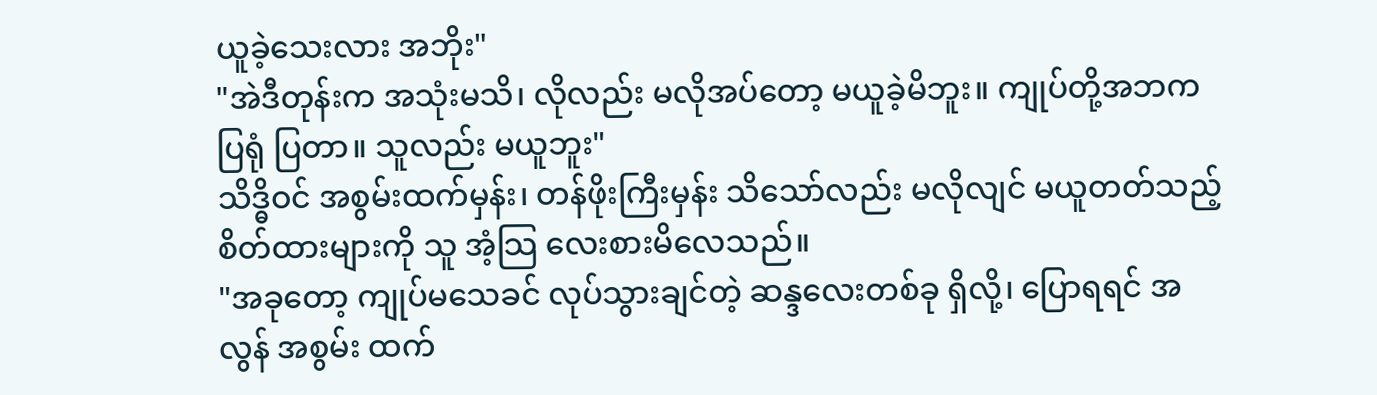ယူခဲ့သေးလား အဘိုး"
"အဲဒီတုန်းက အသုံးမသိ၊ လိုလည်း မလိုအပ်တော့ မယူခဲ့မိဘူး။ ကျုပ်တို့အဘက ပြရုံ ပြတာ။ သူလည်း မယူဘူး"
သိဒ္ဓိဝင် အစွမ်းထက်မှန်း၊ တန်ဖိုးကြီးမှန်း သိသော်လည်း မလိုလျင် မယူတတ်သည့် စိတ်ထားများကို သူ အံ့သြ လေးစားမိလေသည်။
"အခုတော့ ကျုပ်မသေခင် လုပ်သွားချင်တဲ့ ဆန္ဒလေးတစ်ခု ရှိလို့၊ ပြောရရင် အလွန် အစွမ်း ထက်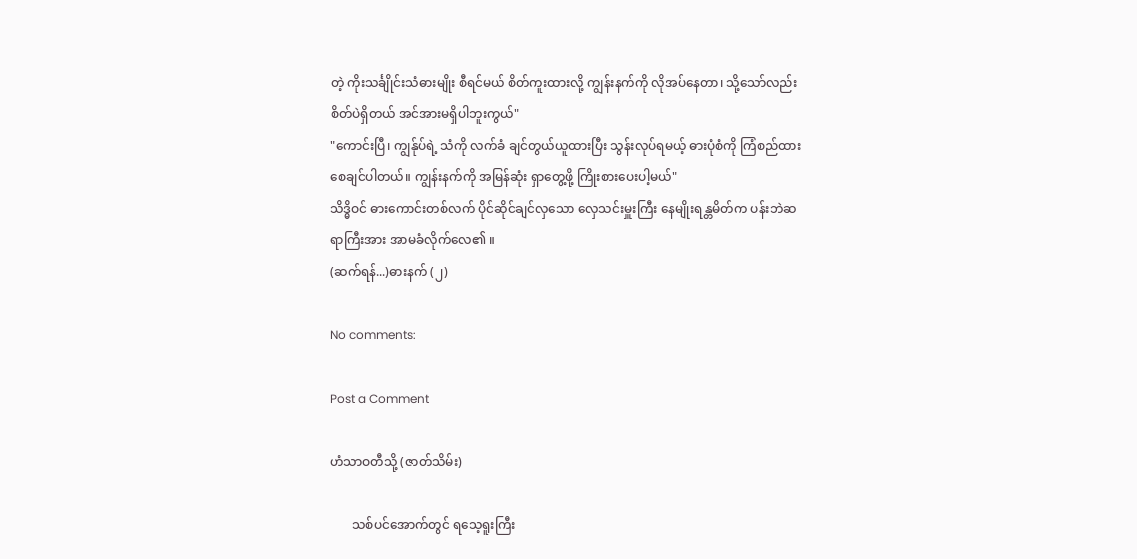တဲ့ ကိုးသင်္ချိုင်းသံဓားမျိုး စီရင်မယ် စိတ်ကူးထားလို့ ကျွန်းနက်ကို လိုအပ်နေတာ၊ သို့သော်လည်း စိတ်ပဲရှိတယ် အင်အားမရှိပါဘူးကွယ်"
"ကောင်းပြီ၊ ကျွန်ုပ်ရဲ့ သံကို လက်ခံ ချင်တွယ်ယူထားပြီး သွန်းလုပ်ရမယ့် ဓားပုံစံကို ကြံစည်ထားစေချင်ပါတယ်။ ကျွန်းနက်ကို အမြန်ဆုံး ရှာတွေ့ဖို့ ကြိုးစားပေးပါ့မယ်"
သိဒ္ဓိဝင် ဓားကောင်းတစ်လက် ပိုင်ဆိုင်ချင်လှသော လှေသင်းမှူးကြီး နေမျိုးရန္တမိတ်က ပန်းဘဲဆရာကြီးအား အာမခံလိုက်လေ၏ ။
(ဆက်ရန်...)ဓားနက် (၂)

No comments:

Post a Comment

ဟံသာဝတီသို့ (ဇာတ်သိမ်း)

       သစ်ပင်အောက်တွင် ရသေ့ရူးကြီး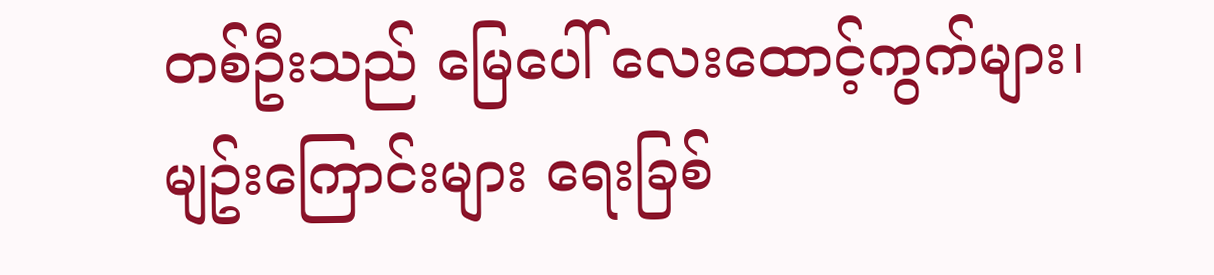တစ်ဦးသည် မြေပေါ် လေးထောင့်ကွက်များ၊ မျဥ်းကြောင်းများ ရေးခြစ်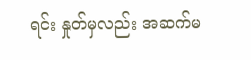ရင်း နှုတ်မှလည်း အဆက်မ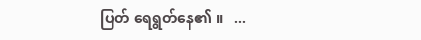ပြတ် ရေရွတ်နေ၏ ။   ...